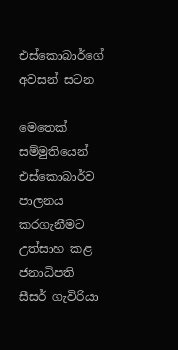එස්කොබාර්ගේ අවසන් සටන

මෙතෙක් සම්මුතියෙන් එස්කොබාර්ව පාලනය කරගැනීමට උත්සාහ කළ ජනාධිපති සීසර් ගැවිරියා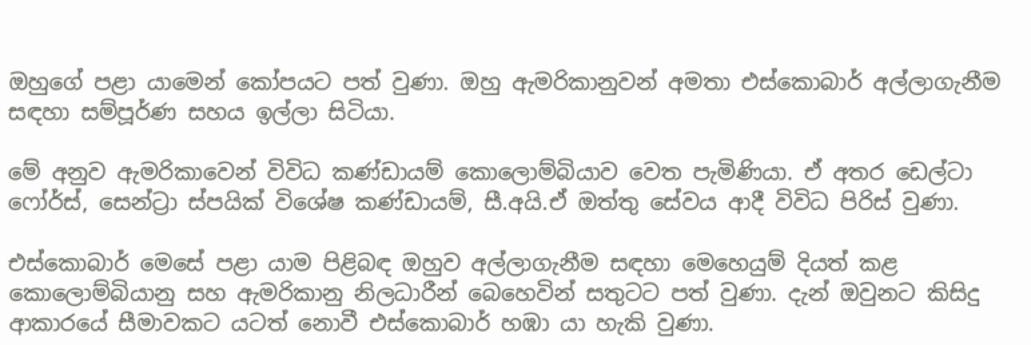ඔහුගේ පළා යාමෙන් කෝපයට පත් වුණා. ඔහු ඇමරිකානුවන් අමතා එස්කොබාර් අල්ලාගැනීම සඳහා සම්පූර්ණ සහය ඉල්ලා සිටියා.

මේ අනුව ඇමරිකාවෙන් විවිධ කණ්ඩායම් කොලොම්බියාව වෙත පැමිණියා. ඒ අතර ඩෙල්ටා ෆෝර්ස්, සෙන්ට්‍රා ස්පයික් විශේෂ කණ්ඩායම්, සී.අයි.ඒ ඔත්තු සේවය ආදී විවිධ පිරිස් වුණා.

එස්කොබාර් මෙසේ පළා යාම පිළිබඳ ඔහුව අල්ලාගැනීම සඳහා මෙහෙයුම් දියත් කළ කොලොම්බියානු සහ ඇමරිකානු නිලධාරීන් බෙහෙවින් සතුටට පත් වුණා. දැන් ඔවුනට කිසිදු ආකාරයේ සීමාවකට යටත් නොවී එස්කොබාර් හඹා යා හැකි වුණා.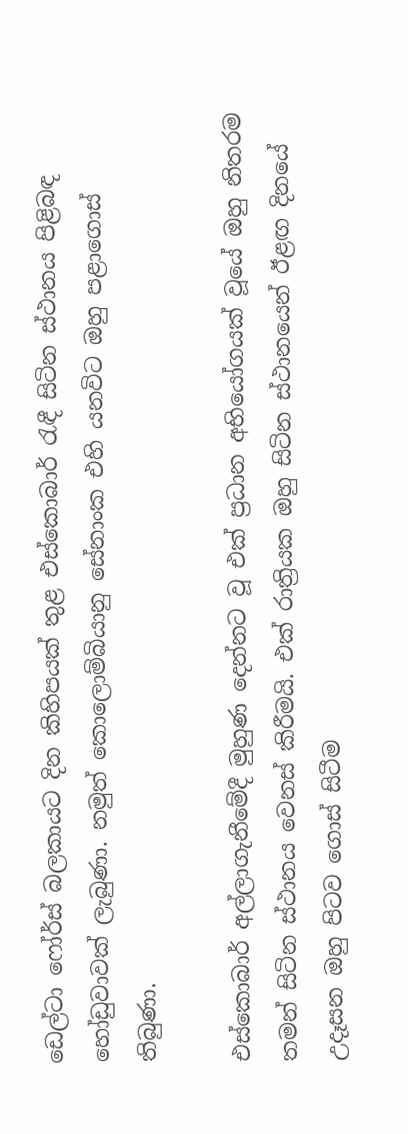ඩෙල්ටා ෆෝර්ස් බලකායට දින කිහිපයක් තුළ එස්කොබාර් රැඳී සිටින ස්ථානය පිළිබඳ හෝඩුවාවක් ලැබුණා. නමුත් කොලොම්බියානු සේනාංක එහි යනවිට ඔහු පළාගොස් තිබුණා.

එස්කොබාර් අල්ලාගැනීමේදී මුහුණ දෙන්නට වූ එක් ප්‍රධාන අභියෝගයක් වූයේ ඔහු නිතරම තමන් සිටින ස්ථානය වෙනස් කිරීමයි. එක් රාත්‍රියක ඔහු සිටින ස්ථානයෙන් ඊළඟ දිනයේ උදෑසන ඔහු පිටව ගොස් සිටීම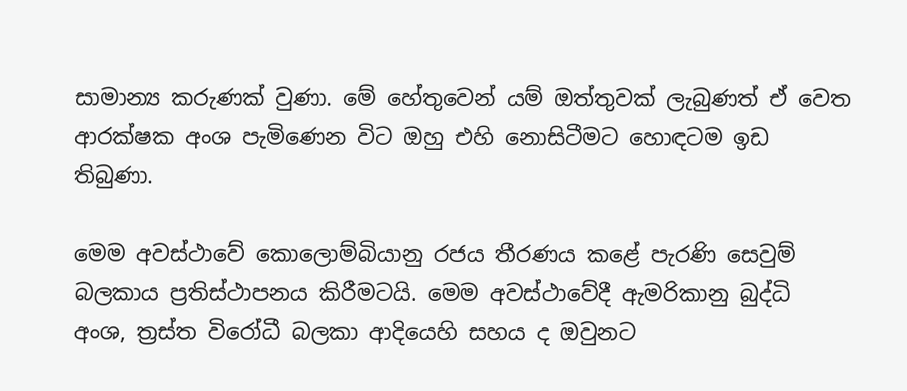සාමාන්‍ය කරුණක් වුණා. මේ හේතුවෙන් යම් ඔත්තුවක් ලැබුණත් ඒ වෙත ආරක්ෂක අංශ පැමිණෙන විට ඔහු එහි නොසිටීමට හොඳටම ඉඩ තිබුණා.

මෙම අවස්ථාවේ කොලොම්බියානු රජය තීරණය කළේ පැරණි සෙවුම් බලකාය ප්‍රතිස්ථාපනය කිරීමටයි. මෙම අවස්ථාවේදී ඇමරිකානු බුද්ධි අංශ, ත්‍රස්ත විරෝධී බලකා ආදියෙහි සහය ද ඔවුනට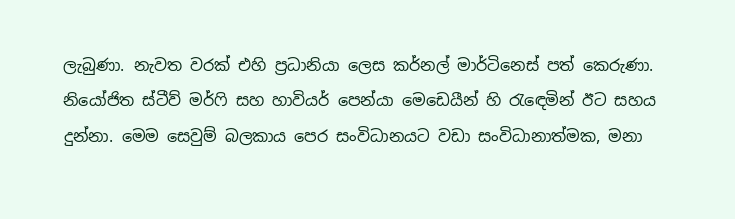ලැබුණා. නැවත වරක් එහි ප්‍රධානියා ලෙස කර්නල් මාර්ටිනෙස් පත් කෙරුණා. නියෝජිත ස්ටීව් මර්ෆි සහ හාවියර් පෙන්යා මෙඩෙයීන් හි රැඳෙමින් ඊට සහය දුන්නා. මෙම සෙවුම් බලකාය පෙර සංවිධානයට වඩා සංවිධානාත්මක, මනා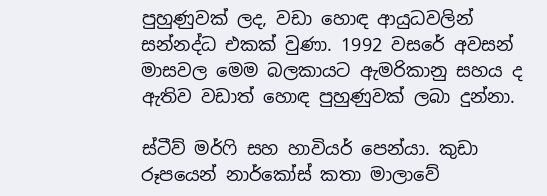පුහුණුවක් ලද, වඩා හොඳ ආයුධවලින් සන්නද්ධ එකක් වුණා. 1992 වසරේ අවසන් මාසවල මෙම බලකායට ඇමරිකානු සහය ද ඇතිව වඩාත් හොඳ පුහුණුවක් ලබා දුන්නා.

ස්ටීව් මර්ෆි සහ හාවියර් පෙන්යා. කුඩා රූපයෙන් නාර්කෝස් කතා මාලාවේ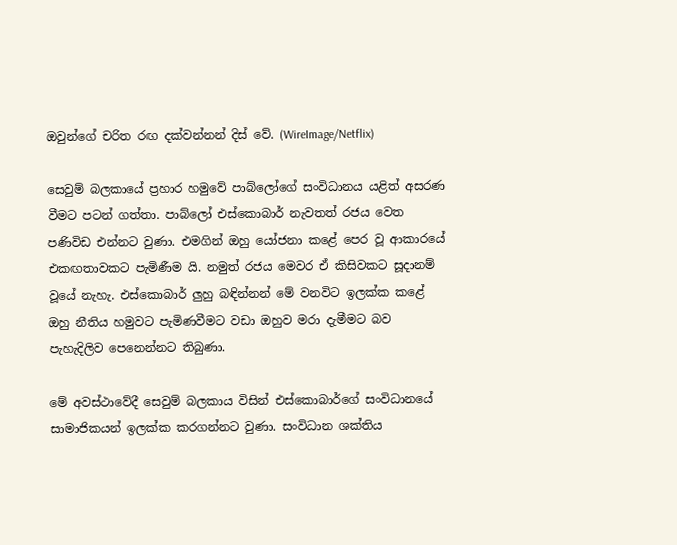ඔවුන්ගේ චරිත රඟ දක්වන්නන් දිස් වේ. (WireImage/Netflix)

සෙවුම් බලකායේ ප්‍රහාර හමුවේ පාබ්ලෝගේ සංවිධානය යළිත් අසරණ වීමට පටන් ගත්තා. පාබ්ලෝ එස්කොබාර් නැවතත් රජය වෙත පණිවිඩ එන්නට වුණා. එමගින් ඔහු යෝජනා කළේ පෙර වූ ආකාරයේ එකඟතාවකට පැමිණීම යි. නමුත් රජය මෙවර ඒ කිසිවකට සූදානම් වූයේ නැහැ. එස්කොබාර් ලුහු බඳින්නන් මේ වනවිට ඉලක්ක කළේ ඔහු නීතිය හමුවට පැමිණවීමට වඩා ඔහුව මරා දැමීමට බව පැහැදිලිව පෙනෙන්නට තිබුණා.

මේ අවස්ථාවේදී සෙවුම් බලකාය විසින් එස්කොබාර්ගේ සංවිධානයේ සාමාජිකයන් ඉලක්ක කරගන්නට වුණා. සංවිධාන ශක්තිය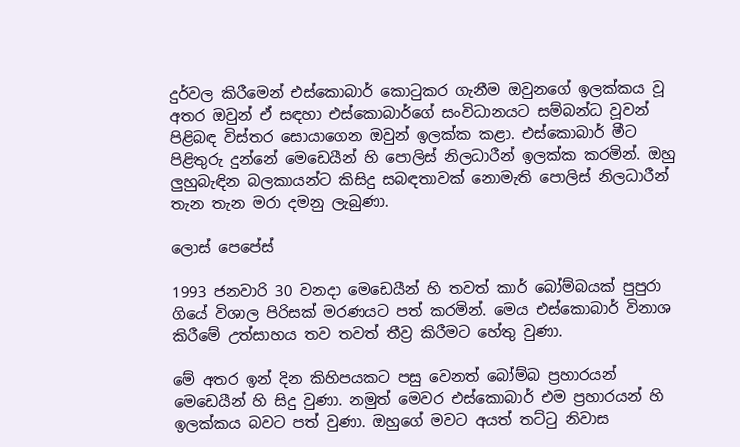දුර්වල කිරීමෙන් එස්කොබාර් කොටුකර ගැනීම ඔවුනගේ ඉලක්කය වූ අතර ඔවුන් ඒ සඳහා එස්කොබාර්ගේ සංවිධානයට සම්බන්ධ වූවන් පිළිබඳ විස්තර සොයාගෙන ඔවුන් ඉලක්ක කළා. එස්කොබාර් මීට පිළිතුරු දුන්නේ මෙඩෙයීන් හි පොලිස් නිලධාරීන් ඉලක්ක කරමින්. ඔහු ලුහුබැඳින බලකායන්ට කිසිදු සබඳතාවක් නොමැති පොලිස් නිලධාරීන් තැන තැන මරා දමනු ලැබුණා.

ලොස් පෙපේස්

1993 ජනවාරි 30 වනදා මෙඩෙයීන් හි තවත් කාර් බෝම්බයක් පුපුරා ගියේ විශාල පිරිසක් මරණයට පත් කරමින්. මෙය එස්කොබාර් විනාශ කිරීමේ උත්සාහය තව තවත් තීව්‍ර කිරීමට හේතු වුණා.

මේ අතර ඉන් දින කිහිපයකට පසු වෙනත් බෝම්බ ප්‍රහාරයන් මෙඩෙයීන් හි සිදු වුණා. නමුත් මෙවර එස්කොබාර් එම ප්‍රහාරයන් හි ඉලක්කය බවට පත් වුණා. ඔහුගේ මවට අයත් තට්ටු නිවාස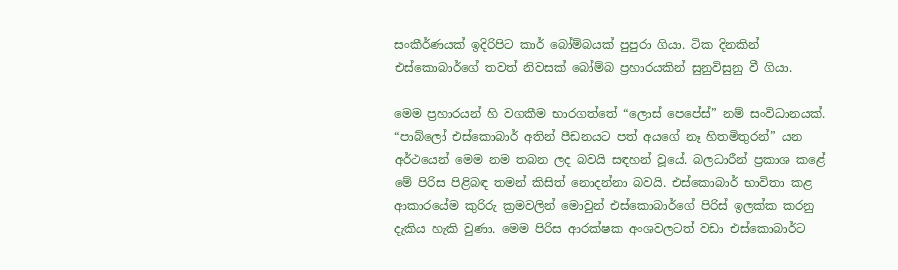සංකීර්ණයක් ඉදිරිපිට කාර් බෝම්බයක් පුපුරා ගියා. ටික දිනකින් එස්කොබාර්ගේ තවත් නිවසක් බෝම්බ ප්‍රහාරයකින් සුනුවිසුනු වී ගියා.

මෙම ප්‍රහාරයන් හි වගකීම භාරගත්තේ “ලොස් පෙපේස්” නම් සංවිධානයක්. “පාබ්ලෝ එස්කොබාර් අතින් පීඩනයට පත් අයගේ නෑ හිතමිතුරන්” යන අර්ථයෙන් මෙම නම තබන ලද බවයි සඳහන් වූයේ. බලධාරීන් ප්‍රකාශ කළේ මේ පිරිස පිළිබඳ තමන් කිසිත් නොදන්නා බවයි. එස්කොබාර් භාවිතා කළ ආකාරයේම කුරිරු ක්‍රමවලින් මොවුන් එස්කොබාර්ගේ පිරිස් ඉලක්ක කරනු දැකිය හැකි වුණා. මෙම පිරිස ආරක්ෂක අංශවලටත් වඩා එස්කොබාර්ට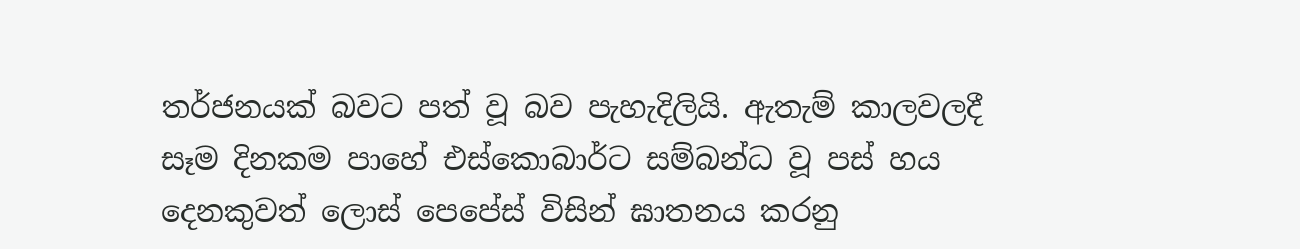තර්ජනයක් බවට පත් වූ බව පැහැදිලියි. ඇතැම් කාලවලදී සෑම දිනකම පාහේ එස්කොබාර්ට සම්බන්ධ වූ පස් හය දෙනකුවත් ලොස් පෙපේස් විසින් ඝාතනය කරනු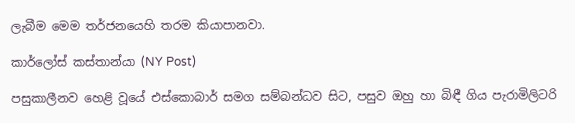ලැබීම මෙම තර්ජනයෙහි තරම කියාපානවා.

කාර්ලෝස් කස්තාන්යා (NY Post)

පසුකාලීනව හෙළි වූයේ එස්කොබාර් සමග සම්බන්ධව සිට, පසුව ඔහු හා බිඳී ගිය පැරාමිලිටරි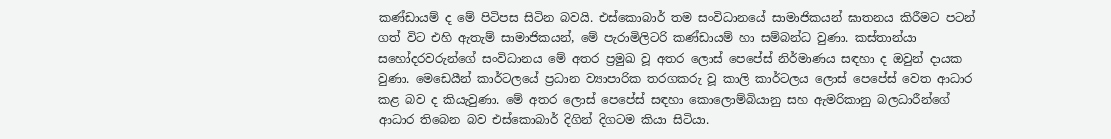කණ්ඩායම් ද මේ පිටිපස සිටින බවයි. එස්කොබාර් තම සංවිධානයේ සාමාජිකයන් ඝාතනය කිරීමට පටන් ගත් විට එහි ඇතැම් සාමාජිකයන්, මේ පැරාමිලිටරි කණ්ඩායම් හා සම්බන්ධ වුණා. කස්තාන්යා සහෝදරවරුන්ගේ සංවිධානය මේ අතර ප්‍රමුඛ වූ අතර ලොස් පෙපේස් නිර්මාණය සඳහා ද ඔවුන් දායක වුණා. මෙඩෙයීන් කාර්ටලයේ ප්‍රධාන ව්‍යාපාරික තරගකරු වූ කාලි කාර්ටලය ලොස් පෙපේස් වෙත ආධාර කළ බව ද කියැවුණා. මේ අතර ලොස් පෙපේස් සඳහා කොලොම්බියානු සහ ඇමරිකානු බලධාරීන්ගේ ආධාර තිබෙන බව එස්කොබාර් දිගින් දිගටම කියා සිටියා.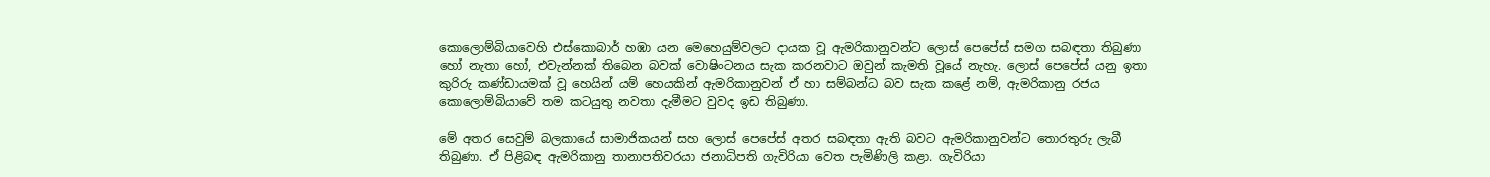කොලොම්බියාවෙහි එස්කොබාර් හඹා යන මෙහෙයුම්වලට දායක වූ ඇමරිකානුවන්ට ලොස් පෙපේස් සමග සබඳතා තිබුණා හෝ නැතා හෝ, එවැන්නක් තිබෙන බවක් වොෂිංටනය සැක කරනවාට ඔවුන් කැමති වූයේ නැහැ. ලොස් පෙපේස් යනු ඉතා කුරිරු කණ්ඩායමක් වූ හෙයින් යම් හෙයකින් ඇමරිකානුවන් ඒ හා සම්බන්ධ බව සැක කළේ නම්, ඇමරිකානු රජය කොලොම්බියාවේ තම කටයුතු නවතා දැමීමට වුවද ඉඩ තිබුණා.

මේ අතර සෙවුම් බලකායේ සාමාජිකයන් සහ ලොස් පෙපේස් අතර සබඳතා ඇති බවට ඇමරිකානුවන්ට තොරතුරු ලැබී තිබුණා. ඒ පිළිබඳ ඇමරිකානු තානාපතිවරයා ජනාධිපති ගැවිරියා වෙත පැමිණිලි කළා. ගැවිරියා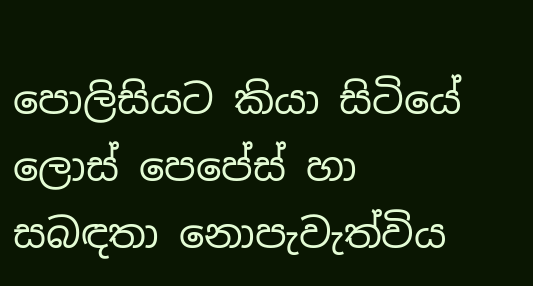පොලිසියට කියා සිටියේ ලොස් පෙපේස් හා සබඳතා නොපැවැත්විය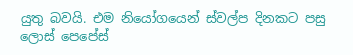යුතු බවයි. එම නියෝගයෙන් ස්වල්ප දිනකට පසු ලොස් පෙපේස්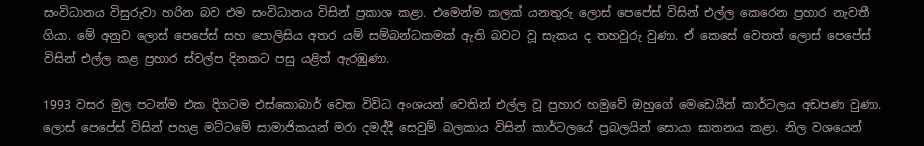සංවිධානය විසුරුවා හරින බව එම සංවිධානය විසින් ප්‍රකාශ කළා. එමෙන්ම කලක් යනතුරු ලොස් පෙපේස් විසින් එල්ල කෙරෙන ප්‍රහාර නැවතී ගියා. මේ අනුව ලොස් පෙපේස් සහ පොලිසිය අතර යම් සම්බන්ධකමක් ඇති බවට වූ සැකය ද තහවුරු වුණා. ඒ කෙසේ වෙතත් ලොස් පෙපේස් විසින් එල්ල කළ ප්‍රහාර ස්වල්ප දිනකට පසු යළිත් ඇරඹුණා.

1993 වසර මුල පටන්ම එක දිගටම එස්කොබාර් වෙත විවිධ අංශයන් වෙතින් එල්ල වූ ප්‍රහාර හමුවේ ඔහුගේ මෙඩෙයීන් කාර්ටලය අඩපණ වුණා. ලොස් පෙපේස් විසින් පහළ මට්ටමේ සාමාජිකයන් මරා දමද්දී සෙවුම් බලකාය විසින් කාර්ටලයේ ප්‍රබලයින් සොයා ඝාතනය කළා. නිල වශයෙන්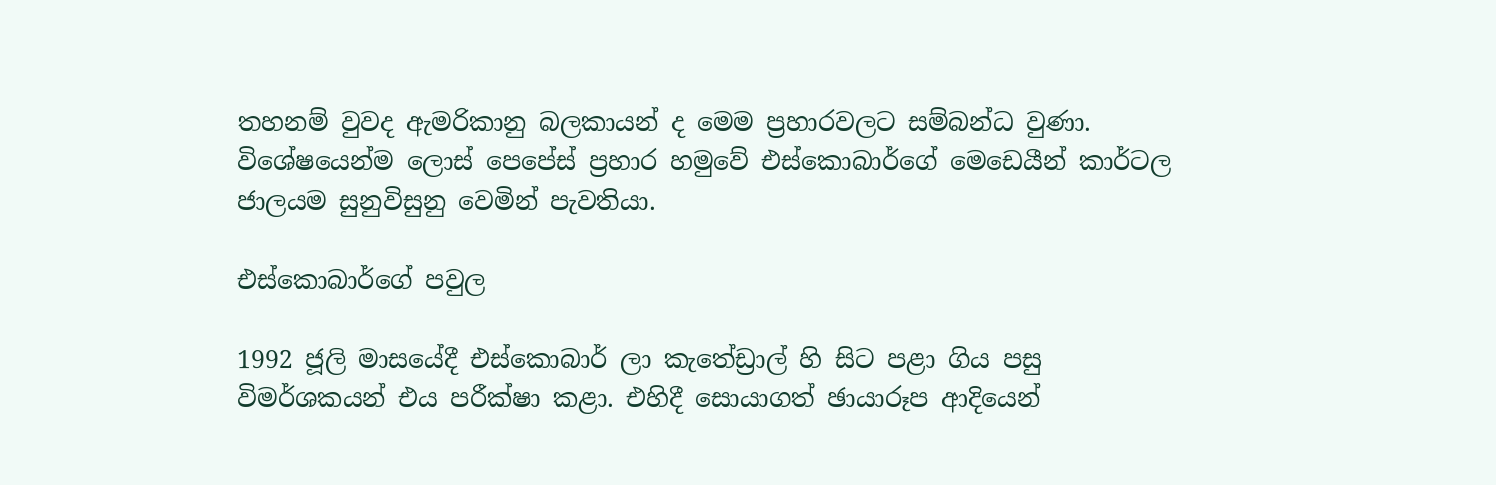තහනම් වුවද ඇමරිකානු බලකායන් ද මෙම ප්‍රහාරවලට සම්බන්ධ වුණා. විශේෂයෙන්ම ලොස් පෙපේස් ප්‍රහාර හමුවේ එස්කොබාර්ගේ මෙඩෙයීන් කාර්ටල ජාලයම සුනුවිසුනු වෙමින් පැවතියා.

එස්කොබාර්ගේ පවුල

1992 ජූලි මාසයේදී එස්කොබාර් ලා කැතේඩ්‍රාල් හි සිට පළා ගිය පසු විමර්ශකයන් එය පරීක්ෂා කළා. එහිදී සොයාගත් ඡායාරූප ආදියෙන්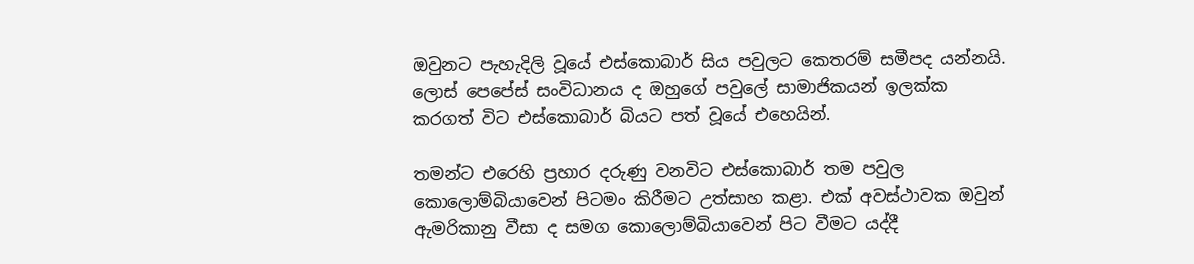ඔවුනට පැහැදිලි වූයේ එස්කොබාර් සිය පවුලට කෙතරම් සමීපද යන්නයි. ලොස් පෙපේස් සංවිධානය ද ඔහුගේ පවුලේ සාමාජිකයන් ඉලක්ක කරගත් විට එස්කොබාර් බියට පත් වූයේ එහෙයින්.

තමන්ට එරෙහි ප්‍රහාර දරුණු වනවිට එස්කොබාර් තම පවුල කොලොම්බියාවෙන් පිටමං කිරීමට උත්සාහ කළා. එක් අවස්ථාවක ඔවුන් ඇමරිකානු වීසා ද සමග කොලොම්බියාවෙන් පිට වීමට යද්දී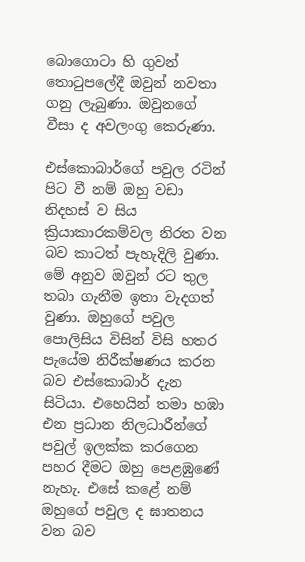බොගොටා හි ගුවන් තොටුපලේදී ඔවුන් නවතා ගනු ලැබුණා. ඔවුනගේ වීසා ද අවලංගු කෙරුණා.

එස්කොබාර්ගේ පවුල රටින් පිට වී නම් ඔහු වඩා නිදහස් ව සිය ක්‍රියාකාරකම්වල නිරත වන බව කාටත් පැහැදිලි වුණා. මේ අනුව ඔවුන් රට තුල තබා ගැනීම ඉතා වැදගත් වුණා. ඔහුගේ පවුල පොලිසිය විසින් විසි හතර පැයේම නිරීක්ෂණය කරන බව එස්කොබාර් දැන සිටියා. එහෙයින් තමා හඹා එන ප්‍රධාන නිලධාරීන්ගේ පවුල් ඉලක්ක කරගෙන පහර දීමට ඔහු පෙළඹුණේ නැහැ. එසේ කළේ නම් ඔහුගේ පවුල ද ඝාතනය වන බව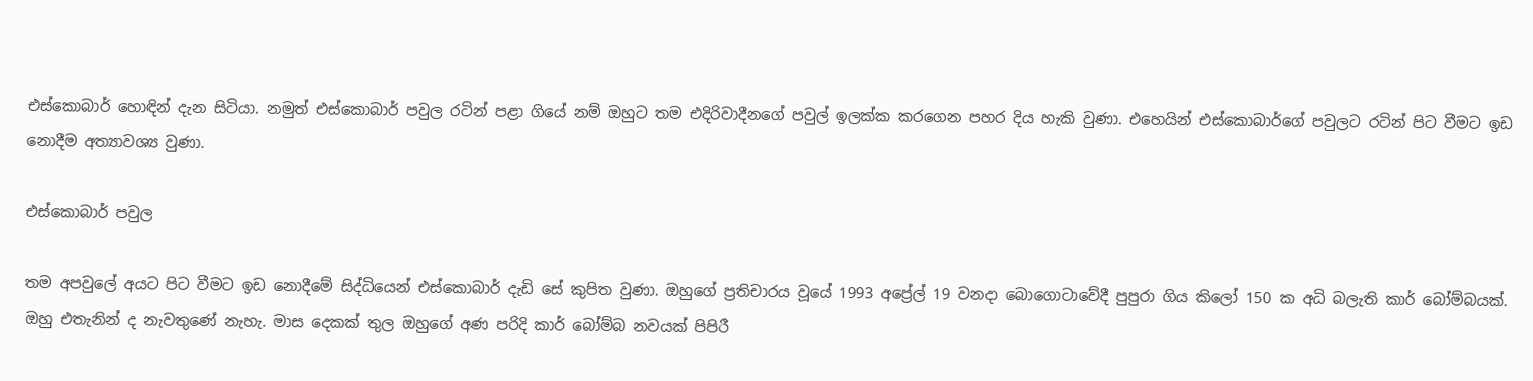එස්කොබාර් හොඳින් දැන සිටියා. නමුත් එස්කොබාර් පවුල රටින් පළා ගියේ නම් ඔහුට තම එදිරිවාදීනගේ පවුල් ඉලක්ක කරගෙන පහර දිය හැකි වුණා. එහෙයින් එස්කොබාර්ගේ පවුලට රටින් පිට වීමට ඉඩ නොදීම අත්‍යාවශ්‍ය වුණා.

එස්කොබාර් පවුල

තම අපවුලේ අයට පිට වීමට ඉඩ නොදීමේ සිද්ධියෙන් එස්කොබාර් දැඩි සේ කුපිත වුණා. ඔහුගේ ප්‍රතිචාරය වූයේ 1993 අප්‍රේල් 19 වනදා බොගොටාවේදී පුපුරා ගිය කිලෝ 150 ක අධි බලැති කාර් බෝම්බයක්. ඔහු එතැනින් ද නැවතුණේ නැහැ. මාස දෙකක් තුල ඔහුගේ අණ පරිදි කාර් බෝම්බ නවයක් පිපිරී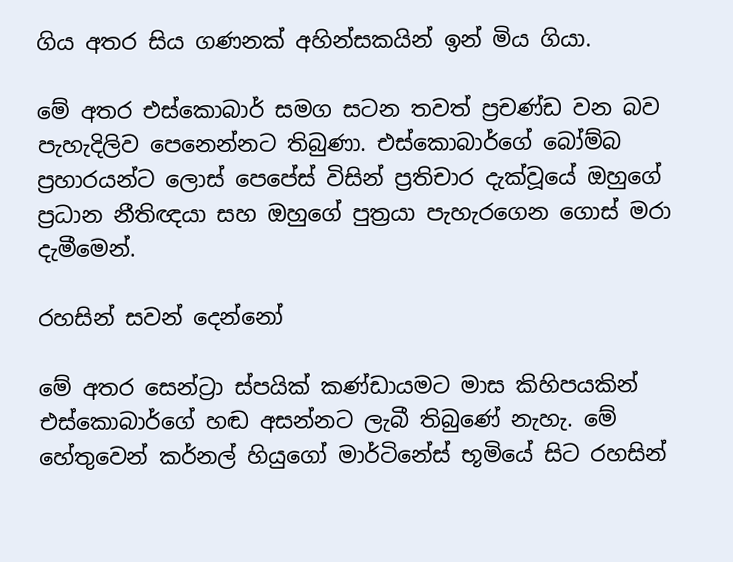ගිය අතර සිය ගණනක් අහින්සකයින් ඉන් මිය ගියා.

මේ අතර එස්කොබාර් සමග සටන තවත් ප්‍රචණ්ඩ වන බව පැහැදිලිව පෙනෙන්නට තිබුණා. එස්කොබාර්ගේ බෝම්බ ප්‍රහාරයන්ට ලොස් පෙපේස් විසින් ප්‍රතිචාර දැක්වූයේ ඔහුගේ ප්‍රධාන නීතිඥයා සහ ඔහුගේ පුත්‍රයා පැහැරගෙන ගොස් මරා දැමීමෙන්.

රහසින් සවන් දෙන්නෝ

මේ අතර සෙන්ට්‍රා ස්පයික් කණ්ඩායමට මාස කිහිපයකින් එස්කොබාර්ගේ හඬ අසන්නට ලැබී තිබුණේ නැහැ. මේ හේතුවෙන් කර්නල් හියුගෝ මාර්ටිනේස් භූමියේ සිට රහසින්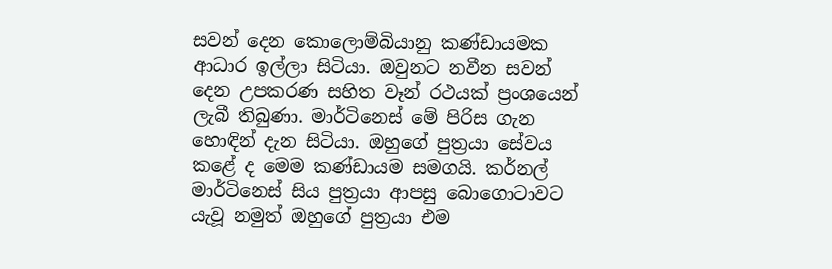සවන් දෙන කොලොම්බියානු කණ්ඩායමක ආධාර ඉල්ලා සිටියා. ඔවුනට නවීන සවන් දෙන උපකරණ සහිත වෑන් රථයක් ප්‍රංශයෙන් ලැබී තිබුණා. මාර්ටිනෙස් මේ පිරිස ගැන හොඳින් දැන සිටියා. ඔහුගේ පුත්‍රයා සේවය කළේ ද මෙම කණ්ඩායම සමගයි. කර්නල් මාර්ටිනෙස් සිය පුත්‍රයා ආපසු බොගොටාවට යැවූ නමුත් ඔහුගේ පුත්‍රයා එම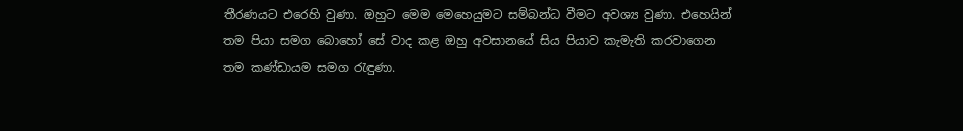තීරණයට එරෙහි වුණා. ඔහුට මෙම මෙහෙයුමට සම්බන්ධ වීමට අවශ්‍ය වුණා. එහෙයින් තම පියා සමග බොහෝ සේ වාද කළ ඔහු අවසානයේ සිය පියාව කැමැති කරවාගෙන තම කණ්ඩායම සමග රැඳුණා.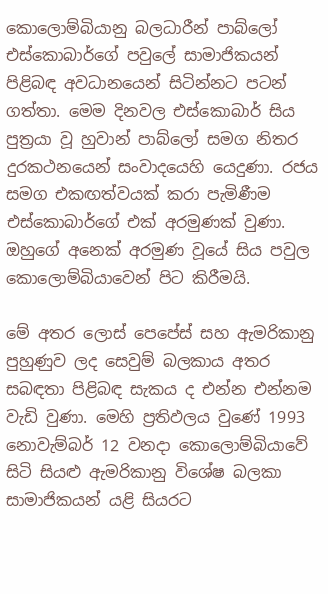කොලොම්බියානු බලධාරීන් පාබ්ලෝ එස්කොබාර්ගේ පවුලේ සාමාජිකයන් පිළිබඳ අවධානයෙන් සිටින්නට පටන් ගත්තා. මෙම දිනවල එස්කොබාර් සිය පුත්‍රයා වූ හුවාන් පාබ්ලෝ සමග නිතර දුරකථනයෙන් සංවාදයෙහි යෙදුණා. රජය සමග එකඟත්වයක් කරා පැමිණීම එස්කොබාර්ගේ එක් අරමුණක් වුණා. ඔහුගේ අනෙක් අරමුණ වූයේ සිය පවුල කොලොම්බියාවෙන් පිට කිරීමයි.

මේ අතර ලොස් පෙපේස් සහ ඇමරිකානු පුහුණුව ලද සෙවුම් බලකාය අතර සබඳතා පිළිබඳ සැකය ද එන්න එන්නම වැඩි වුණා. මෙහි ප්‍රතිඵලය වුණේ 1993 නොවැම්බර් 12 වනදා කොලොම්බියාවේ සිටි සියළු ඇමරිකානු විශේෂ බලකා සාමාජිකයන් යළි සියරට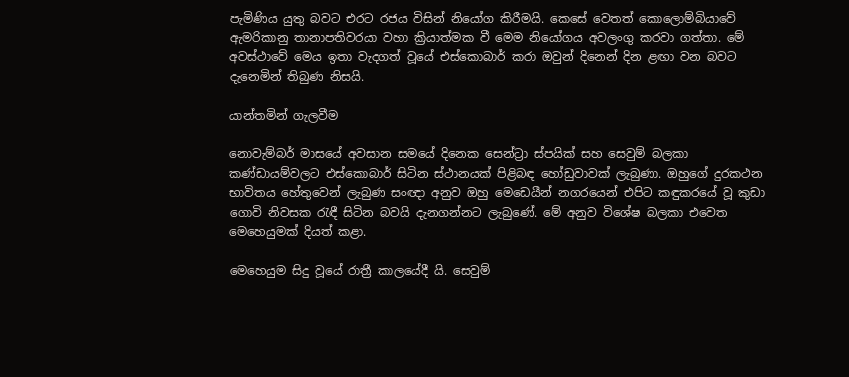පැමිණිය යුතු බවට එරට රජය විසින් නියෝග කිරීමයි. කෙසේ වෙතත් කොලොම්බියාවේ ඇමරිකානු තානාපතිවරයා වහා ක්‍රියාත්මක වී මෙම නියෝගය අවලංගු කරවා ගත්තා. මේ අවස්ථාවේ මෙය ඉතා වැදගත් වූයේ එස්කොබාර් කරා ඔවුන් දිනෙන් දින ළඟා වන බවට දැනෙමින් තිබුණ නිසයි.

යාන්තමින් ගැලවීම

නොවැම්බර් මාසයේ අවසාන සමයේ දිනෙක සෙන්ට්‍රා ස්පයික් සහ සෙවුම් බලකා කණ්ඩායම්වලට එස්කොබාර් සිටින ස්ථානයක් පිළිබඳ හෝඩුවාවක් ලැබුණා. ඔහුගේ දුරකථන භාවිතය හේතුවෙන් ලැබුණ සංඥා අනුව ඔහු මෙඩෙයීන් නගරයෙන් එපිට කඳුකරයේ වූ කුඩා ගොවි නිවසක රැඳී සිටින බවයි දැනගන්නට ලැබුණේ. මේ අනුව විශේෂ බලකා එවෙත මෙහෙයුමක් දියත් කළා.

මෙහෙයුම සිදු වූයේ රාත්‍රී කාලයේදී යි. සෙවුම්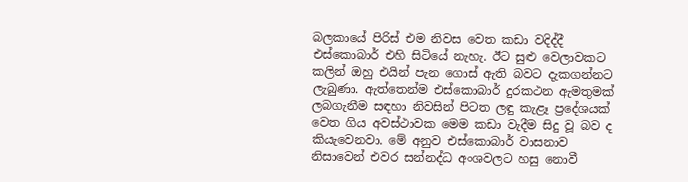බලකායේ පිරිස් එම නිවස වෙත කඩා වදිද්දී එස්කොබාර් එහි සිටියේ නැහැ. ඊට සුළු වෙලාවකට කලින් ඔහු එයින් පැන ගොස් ඇති බවට දැකගන්නට ලැබුණා. ඇත්තෙන්ම එස්කොබාර් දුරකථන ඇමතුමක් ලබගැනීම සඳහා නිවසින් පිටත ලඳු කැළෑ ප්‍රදේශයක් වෙත ගිය අවස්ථාවක මෙම කඩා වැදීම සිදු වූ බව ද කියැවෙනවා. මේ අනුව එස්කොබාර් වාසනාව නිසාවෙන් එවර සන්නද්ධ අංශවලට හසු නොවී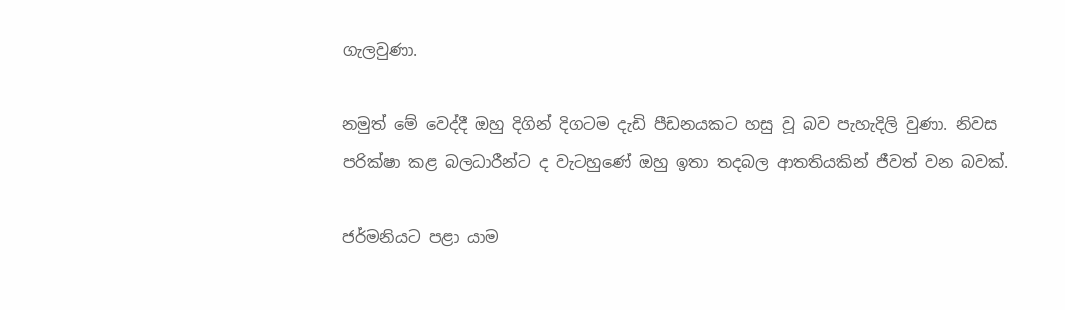ගැලවුණා.

නමුත් මේ වෙද්දී ඔහු දිගින් දිගටම දැඩි පීඩනයකට හසු වූ බව පැහැදිලි වුණා. නිවස පරික්ෂා කළ බලධාරීන්ට ද වැටහුණේ ඔහු ඉතා තදබල ආතතියකින් ජීවත් වන බවක්.

ජර්මනියට පළා යාම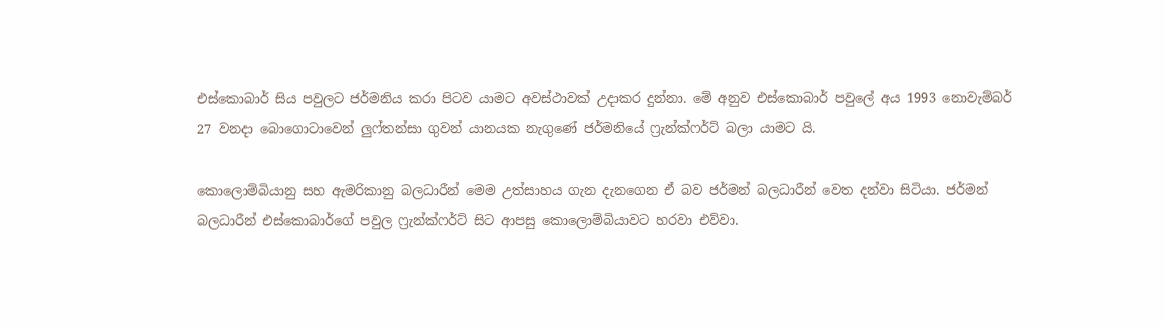එස්කොබාර් සිය පවුලට ජර්මනිය කරා පිටව යාමට අවස්ථාවක් උදාකර දුන්නා. මේ අනුව එස්කොබාර් පවුලේ අය 1993 නොවැම්බර් 27 වනදා බොගොටාවෙන් ලුෆ්තන්සා ගුවන් යානයක නැගුණේ ජර්මනියේ ෆ්‍රැන්ක්ෆර්ට් බලා යාමට යි.

කොලොම්බියානු සහ ඇමරිකානු බලධාරීන් මෙම උත්සාහය ගැන දැනගෙන ඒ බව ජර්මන් බලධාරීන් වෙත දන්වා සිටියා. ජර්මන් බලධාරීන් එස්කොබාර්ගේ පවුල ෆ්‍රැන්ක්ෆර්ට් සිට ආපසු කොලොම්බියාවට හරවා එව්වා.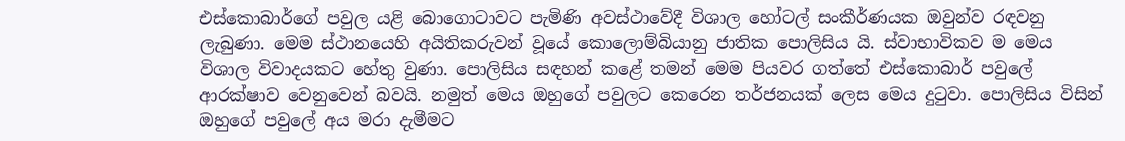එස්කොබාර්ගේ පවුල යළි බොගොටාවට පැමිණි අවස්ථාවේදී විශාල හෝටල් සංකීර්ණයක ඔවුන්ව රඳවනු ලැබුණා. මෙම ස්ථානයෙහි අයිතිකරුවන් වූයේ කොලොම්බියානු ජාතික පොලිසිය යි. ස්වාභාවිකව ම මෙය විශාල විවාදයකට හේතු වුණා. පොලිසිය සඳහන් කළේ තමන් මෙම පියවර ගත්තේ එස්කොබාර් පවුලේ ආරක්ෂාව වෙනුවෙන් බවයි. නමුත් මෙය ඔහුගේ පවුලට කෙරෙන තර්ජනයක් ලෙස මෙය දුටුවා. පොලිසිය විසින් ඔහුගේ පවුලේ අය මරා දැමීමට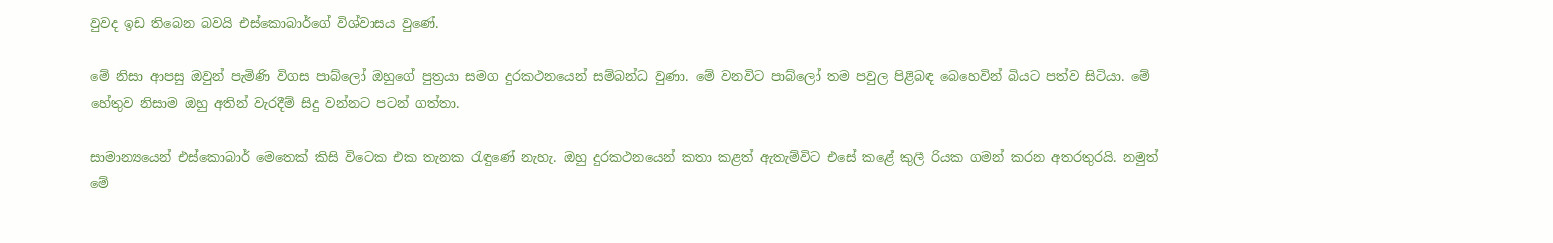වුවද ඉඩ තිබෙන බවයි එස්කොබාර්ගේ විශ්වාසය වුණේ.

මේ නිසා ආපසු ඔවුන් පැමිණි විගස පාබ්ලෝ ඔහුගේ පුත්‍රයා සමග දුරකථනයෙන් සම්බන්ධ වුණා. මේ වනවිට පාබ්ලෝ තම පවුල පිළිබඳ බෙහෙවින් බියට පත්ව සිටියා. මේ හේතුව නිසාම ඔහු අතින් වැරදීම් සිදු වන්නට පටන් ගත්තා.

සාමාන්‍යයෙන් එස්කොබාර් මෙතෙක් කිසි විටෙක එක තැනක රැඳුණේ නැහැ. ඔහු දුරකථනයෙන් කතා කළත් ඇතැම්විට එසේ කළේ කුලී රියක ගමන් කරන අතරතුරයි. නමුත් මේ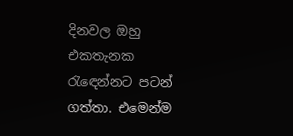දිනවල ඔහු එකතැනක රැඳෙන්නට පටන් ගත්තා. එමෙන්ම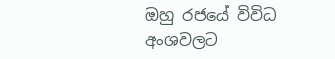ඔහු රජයේ විවිධ අංශවලට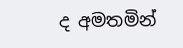ද අමතමින්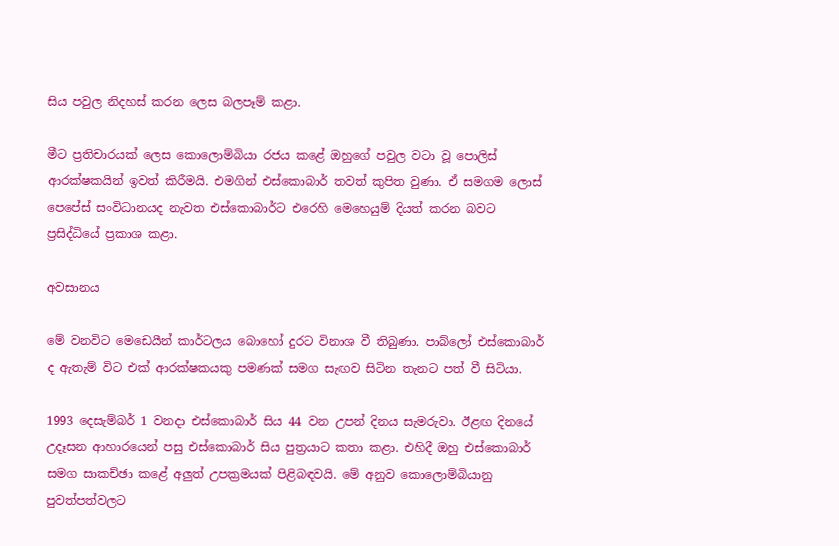සිය පවුල නිදහස් කරන ලෙස බලපෑම් කළා.

මීට ප්‍රතිචාරයක් ලෙස කොලොම්බියා රජය කළේ ඔහුගේ පවුල වටා වූ පොලිස් ආරක්ෂකයින් ඉවත් කිරීමයි. එමගින් එස්කොබාර් තවත් කුපිත වුණා. ඒ සමගම ලොස් පෙපේස් සංවිධානයද නැවත එස්කොබාර්ට එරෙහි මෙහෙයුම් දියත් කරන බවට ප්‍රසිද්ධියේ ප්‍රකාශ කළා.

අවසානය

මේ වනවිට මෙඩෙයීන් කාර්ටලය බොහෝ දුරට විනාශ වී තිබුණා. පාබ්ලෝ එස්කොබාර් ද ඇතැම් විට එක් ආරක්ෂකයකු පමණක් සමග සැඟව සිටින තැනට පත් වී සිටියා.

1993 දෙසැම්බර් 1 වනදා එස්කොබාර් සිය 44 වන උපන් දිනය සැමරුවා. ඊළඟ දිනයේ උදෑසන ආහාරයෙන් පසු එස්කොබාර් සිය පුත්‍රයාට කතා කළා. එහිදී ඔහු එස්කොබාර් සමග සාකච්ඡා කළේ අලුත් උපක්‍රමයක් පිළිබඳවයි. මේ අනුව කොලොම්බියානු පුවත්පත්වලට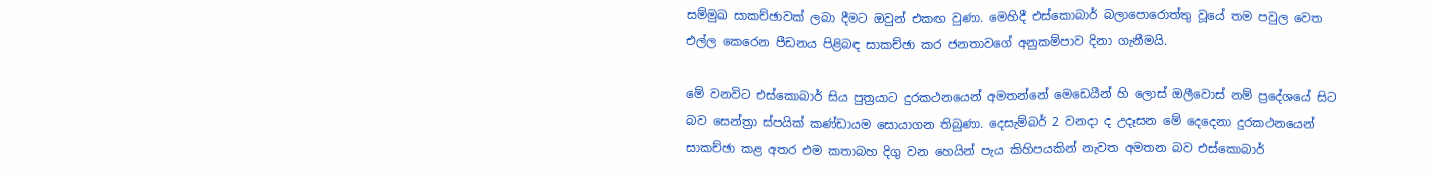සම්මුඛ සාකච්ඡාවක් ලබා දීමට ඔවුන් එකඟ වුණා. මෙහිදී එස්කොබාර් බලාපොරොත්තු වූයේ තම පවුල වෙත එල්ල කෙරෙන පීඩනය පිළිබඳ සාකච්ඡා කර ජනතාවගේ අනුකම්පාව දිනා ගැනීමයි.

මේ වනවිට එස්කොබාර් සිය පුත්‍රයාට දුරකථනයෙන් අමතන්නේ මෙඩෙයීන් හි ලොස් ඔලීවොස් නම් ප්‍රදේශයේ සිට බව සෙන්ත්‍රා ස්පයික් කණ්ඩායම සොයාගන තිබුණා. දෙසැම්බර් 2 වනදා ද උදෑසන මේ දෙදෙනා දුරකථනයෙන් සාකච්ඡා කළ අතර එම කතාබහ දිගු වන හෙයින් පැය කිහිපයකින් නැවත අමතන බව එස්කොබාර්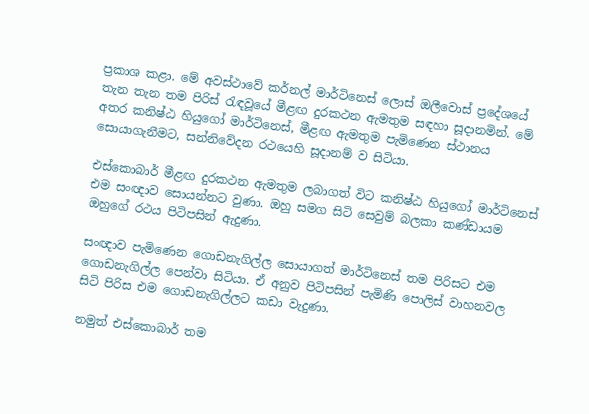ප්‍රකාශ කළා. මේ අවස්ථාවේ කර්නල් මාර්ටිනෙස් ලොස් ඔලීවොස් ප්‍රදේශයේ තැන තැන තම පිරිස් රැඳවූයේ මීළඟ දුරකථන ඇමතුම සඳහා සූදානමින්. මේ අතර කනිෂ්ඨ හියුගෝ මාර්ටිනෙස්, මීළඟ ඇමතුම පැමිණෙන ස්ථානය සොයාගැනීමට, සන්නිවේදන රථයෙහි සූදානම් ව සිටියා.

එස්කොබාර් මීළඟ දුරකථන ඇමතුම ලබාගත් විට කනිෂ්ඨ හියුගෝ මාර්ටිනෙස් එම සංඥාව සොයන්නට වුණා. ඔහු සමග සිටි සෙවුම් බලකා කණ්ඩායම ඔහුගේ රථය පිටිපසින් ඇදුණා.

සංඥාව පැමිණෙන ගොඩනැගිල්ල සොයාගත් මාර්ටිනෙස් තම පිරිසට එම ගොඩනැගිල්ල පෙන්වා සිටියා. ඒ අනුව පිටිපසින් පැමිණි පොලිස් වාහනවල සිටි පිරිස එම ගොඩනැගිල්ලට කඩා වැදුණා.

නමුත් එස්කොබාර් තම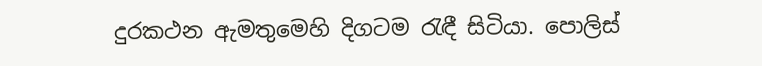දුරකථන ඇමතුමෙහි දිගටම රැඳී සිටියා. පොලිස්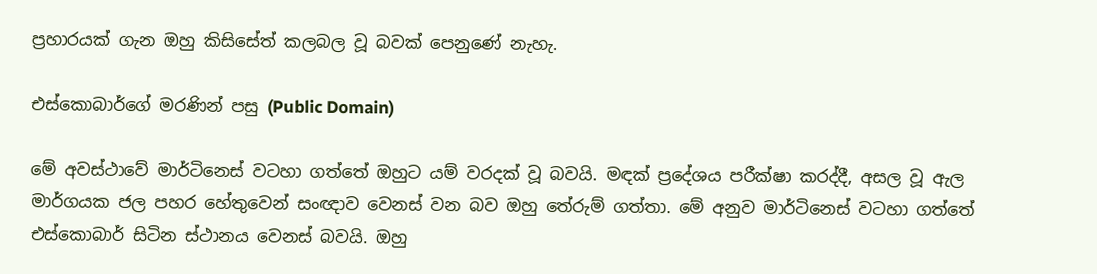ප්‍රහාරයක් ගැන ඔහු කිසිසේත් කලබල වූ බවක් පෙනුණේ නැහැ.

එස්කොබාර්ගේ මරණින් පසු (Public Domain)

මේ අවස්ථාවේ මාර්ටිනෙස් වටහා ගත්තේ ඔහුට යම් වරදක් වූ බවයි. මඳක් ප්‍රදේශය පරීක්ෂා කරද්දී, අසල වූ ඇල මාර්ගයක ජල පහර හේතුවෙන් සංඥාව වෙනස් වන බව ඔහු තේරුම් ගත්තා. මේ අනුව මාර්ටිනෙස් වටහා ගත්තේ එස්කොබාර් සිටින ස්ථානය වෙනස් බවයි. ඔහු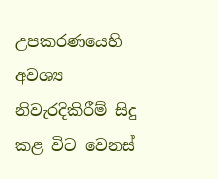උපකරණයෙහි අවශ්‍ය නිවැරදිකිරීම් සිදු කළ විට වෙනස්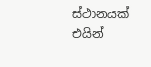ස්ථානයක් එයින්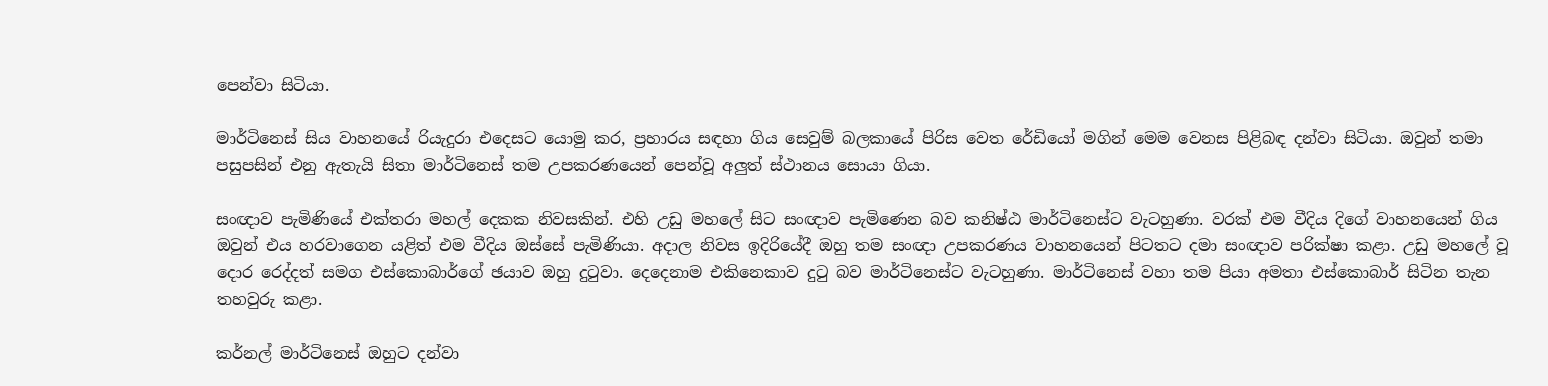පෙන්වා සිටියා.

මාර්ටිනෙස් සිය වාහනයේ රියැදුරා එදෙසට යොමු කර, ප්‍රහාරය සඳහා ගිය සෙවුම් බලකායේ පිරිස වෙත රේඩියෝ මගින් මෙම වෙනස පිළිබඳ දන්වා සිටියා. ඔවුන් තමා පසුපසින් එනු ඇතැයි සිතා මාර්ටිනෙස් තම උපකරණයෙන් පෙන්වූ අලුත් ස්ථානය සොයා ගියා.

සංඥාව පැමිණියේ එක්තරා මහල් දෙකක නිවසකින්. එහි උඩු මහලේ සිට සංඥාව පැමිණෙන බව කනිෂ්ඨ මාර්ටිනෙස්ට වැටහුණා. වරක් එම වීදිය දිගේ වාහනයෙන් ගිය ඔවුන් එය හරවාගෙන යළිත් එම වීදිය ඔස්සේ පැමිණියා. අදාල නිවස ඉදිරියේදී ඔහු තම සංඥා උපකරණය වාහනයෙන් පිටතට දමා සංඥාව පරික්ෂා කළා. උඩු මහලේ වූ දොර රෙද්දත් සමග එස්කොබාර්ගේ ඡයාව ඔහු දුටුවා. දෙදෙනාම එකිනෙකාව දුටු බව මාර්ටිනෙස්ට වැටහුණා. මාර්ටිනෙස් වහා තම පියා අමතා එස්කොබාර් සිටින තැන තහවුරු කළා.

කර්නල් මාර්ටිනෙස් ඔහුට දන්වා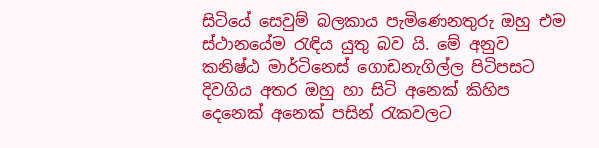සිටියේ සෙවුම් බලකාය පැමිණෙනතුරු ඔහු එම ස්ථානයේම රැඳිය යුතු බව යි. මේ අනුව කනිෂ්ඨ මාර්ටිනෙස් ගොඩනැගිල්ල පිටිපසට දිවගිය අතර ඔහු හා සිටි අනෙක් කිහිප දෙනෙක් අනෙක් පසින් රැකවලට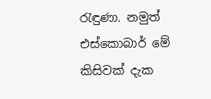රැඳුණා. නමුත් එස්කොබාර් මේ කිසිවක් දැක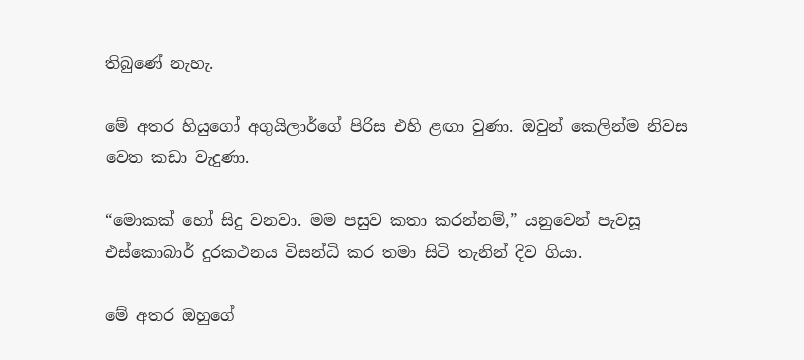තිබුණේ නැහැ.

මේ අතර හියුගෝ අගුයිලාර්ගේ පිරිස එහි ළඟා වුණා. ඔවුන් කෙලින්ම නිවස වෙත කඩා වැදුණා.

“මොකක් හෝ සිදු වනවා. මම පසුව කතා කරන්නම්,” යනුවෙන් පැවසූ එස්කොබාර් දුරකථනය විසන්ධි කර තමා සිටි තැනින් දිව ගියා.

මේ අතර ඔහුගේ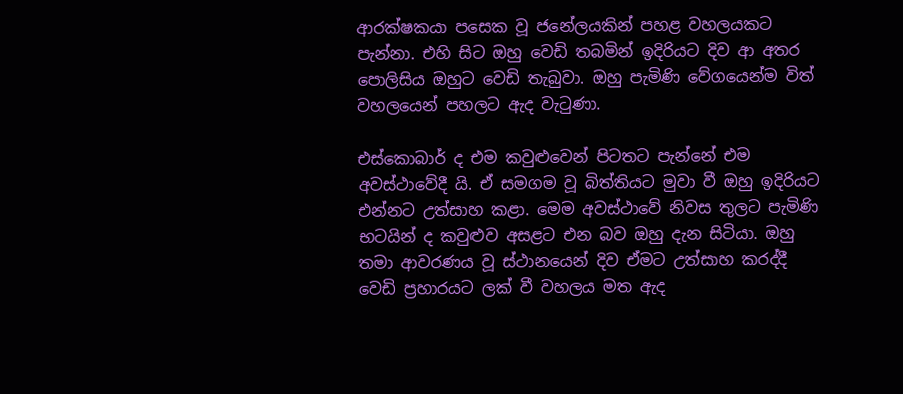ආරක්ෂකයා පසෙක වූ ජනේලයකින් පහළ වහලයකට පැන්නා. එහි සිට ඔහු වෙඩි තබමින් ඉදිරියට දිව ආ අතර පොලිසිය ඔහුට වෙඩි තැබුවා. ඔහු පැමිණි වේගයෙන්ම විත් වහලයෙන් පහලට ඇද වැටුණා.

එස්කොබාර් ද එම කවුළුවෙන් පිටතට පැන්නේ එම අවස්ථාවේදී යි. ඒ සමගම වූ බිත්තියට මුවා වී ඔහු ඉදිරියට එන්නට උත්සාහ කළා. මෙම අවස්ථාවේ නිවස තුලට පැමිණි භටයින් ද කවුළුව අසළට එන බව ඔහු දැන සිටියා. ඔහු තමා ආවරණය වූ ස්ථානයෙන් දිව ඒමට උත්සාහ කරද්දී වෙඩි ප්‍රහාරයට ලක් වී වහලය මත ඇද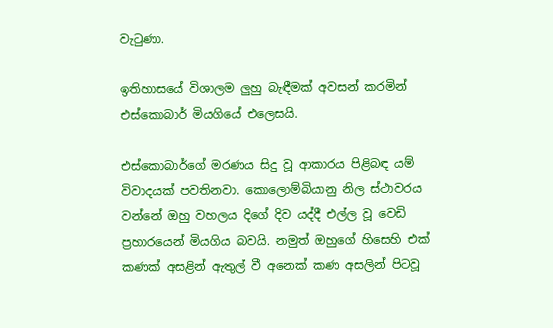වැටුණා.

ඉතිහාසයේ විශාලම ලුහු බැඳීමක් අවසන් කරමින් එස්කොබාර් මියගියේ එලෙසයි.

එස්කොබාර්ගේ මරණය සිදු වූ ආකාරය පිළිබඳ යම් විවාදයක් පවතිනවා. කොලොම්බියානු නිල ස්ථාවරය වන්නේ ඔහු වහලය දිගේ දිව යද්දී එල්ල වූ වෙඩි ප්‍රහාරයෙන් මියගිය බවයි. නමුත් ඔහුගේ හිසෙහි එක් කණක් අසළින් ඇතුල් වී අනෙක් කණ අසලින් පිටවූ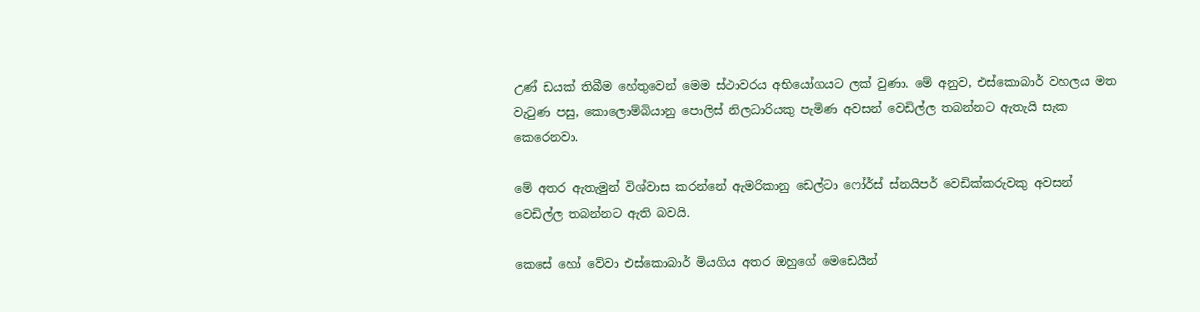උණ් ඩයක් තිබීම හේතුවෙන් මෙම ස්ථාවරය අභියෝගයට ලක් වුණා. මේ අනුව, එස්කොබාර් වහලය මත වැටුණ පසු, කොලොම්බියානු පොලිස් නිලධාරියකු පැමිණ අවසන් වෙඩිල්ල තබන්නට ඇතැයි සැක කෙරෙනවා.

මේ අතර ඇතැමුන් විශ්වාස කරන්නේ ඇමරිකානු ඩෙල්ටා ෆෝර්ස් ස්නයිපර් වෙඩික්කරුවකු අවසන් වෙඩිල්ල තබන්නට ඇති බවයි.

කෙසේ හෝ වේවා එස්කොබාර් මියගිය අතර ඔහුගේ මෙඩෙයීන්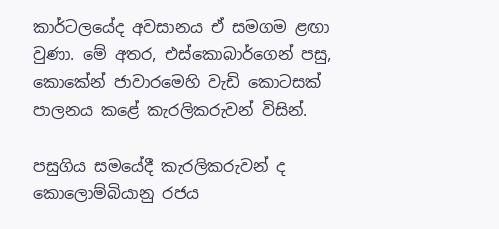කාර්ටලයේද අවසානය ඒ සමගම ළඟා වුණා. මේ අතර, එස්කොබාර්ගෙන් පසු, කොකේන් ජාවාරමෙහි වැඩි කොටසක් පාලනය කළේ කැරලිකරුවන් විසින්.

පසුගිය සමයේදී කැරලිකරුවන් ද කොලොම්බියානු රජය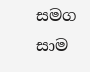සමග සාම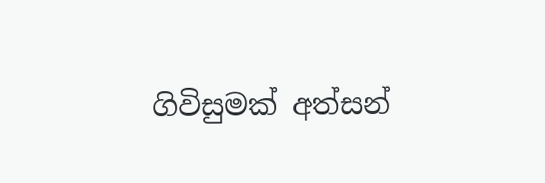ගිවිසුමක් අත්සන්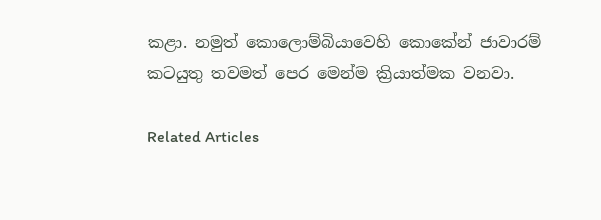කළා. නමුත් කොලොම්බියාවෙහි කොකේන් ජාවාරම් කටයුතු තවමත් පෙර මෙන්ම ක්‍රියාත්මක වනවා.

Related Articles